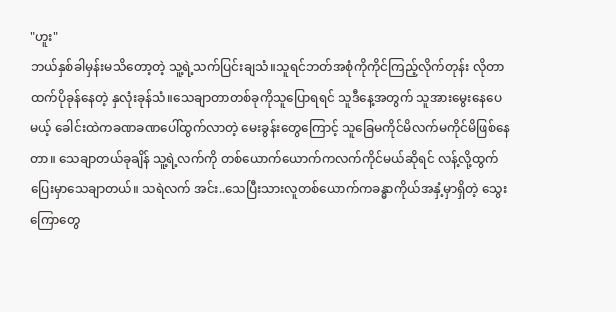"ဟူး"
ဘယ်နှစ်ခါမှန်းမသိတော့တဲ့ သူ့ရဲ့သက်ပြင်းချသံ။သူရင်ဘတ်အစုံကိုကိုင်ကြည့်လိုက်တုန်း လိုတာထက်ပိုခုန်နေတဲ့ နှလုံးခုန်သံ။သေချာတာတစ်ခုကိုသူပြောရရင် သူဒီနေ့အတွက် သူအားမွေးနေပေမယ့် ခေါင်းထဲကခဏခဏပေါ်ထွက်လာတဲ့ မေးခွန်းတွေကြောင့် သူခြေမကိုင်မိလက်မကိုင်မိဖြစ်နေတာ။ သေချာတယ်ခုချိန် သူ့ရဲ့လက်ကို တစ်ယောက်ယောက်ကလက်ကိုင်မယ်ဆိုရင် လန့်လို့ထွက်ပြေးမှာသေချာတယ်။ သရဲလက် အင်း..သေပြီးသားလူတစ်ယောက်ကခန္ဓာကိုယ်အနှံ့မှာရှိတဲ့ သွေးကြောတွေ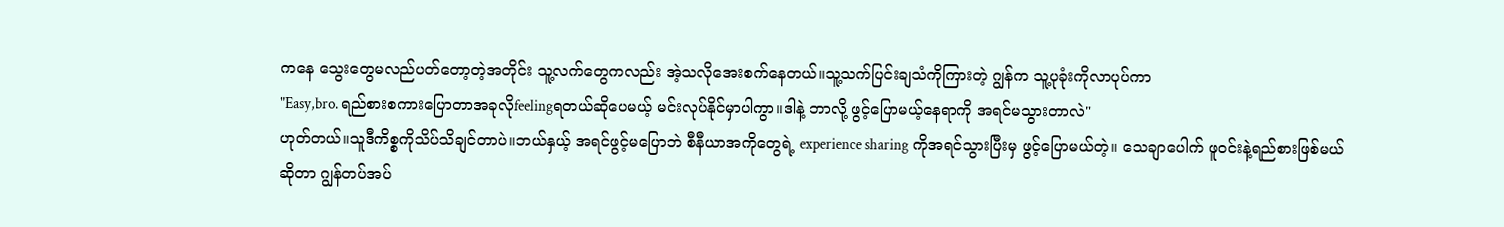ကနေ သွေးတွေမလည်ပတ်တော့တဲ့အတိုင်း သူ့လက်တွေကလည်း အဲ့သလိုအေးစက်နေတယ်။သူ့သက်ပြင်းချသံကိုကြားတဲ့ ဂျွန်က သူ့ပုခုံးကိုလာပုပ်ကာ
"Easy,bro. ရည်စားစကားပြောတာအခုလိုfeelingရတယ်ဆိုပေမယ့် မင်းလုပ်နိုင်မှာပါကွာ။ဒါနဲ့ ဘာလို့ ဖွင့်ပြောမယ့်နေရာကို အရင်မသွားတာလဲ"
ဟုတ်တယ်။သူဒီကိစ္စကိုသိပ်သိချင်တာပဲ။ဘယ်နှယ့် အရင်ဖွင့်မပြောဘဲ စီနီယာအကိုတွေရဲ့ experience sharing ကိုအရင်သွားပြီးမှ ဖွင့်ပြောမယ်တဲ့။ သေချာပေါက် ဖူဝင်းနဲ့ရည်စားဖြစ်မယ်ဆိုတာ ဂျွန်တပ်အပ်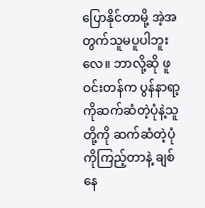ပြောနိုင်တာမို့ အဲ့အတွက်သူမပူပါဘူးလေ။ ဘာလို့ဆို ဖူဝင်းတန်က ပွန်နာရာ့ကိုဆက်ဆံတဲ့ပုံနဲ့သူတို့ကို ဆက်ဆံတဲ့ပုံကိုကြည့်တာနဲ့ ချစ်နေ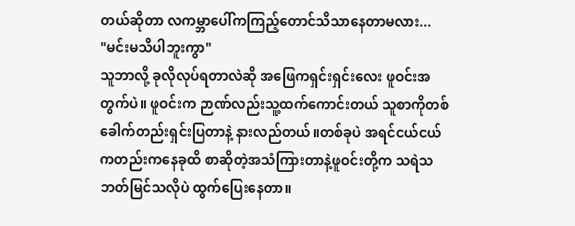တယ်ဆိုတာ လကမ္ဘာပေါ်ကကြည့်တောင်သိသာနေတာမလား...
"မင်းမသိပါဘူးကွာ"
သူဘာလို့ ခုလိုလုပ်ရတာလဲဆို အဖြေကရှင်းရှင်းလေး ဖူဝင်းအတွက်ပဲ။ ဖူဝင်းက ဉာဏ်လည်းသူ့ထက်ကောင်းတယ် သူစာကိုတစ်ခေါက်တည်းရှင်းပြတာနဲ့ နားလည်တယ်။တစ်ခုပဲ အရင်ငယ်ငယ်ကတည်းကနေခုထိ စာဆိုတဲ့အသံကြားတာနဲ့ဖူဝင်းတို့က သရဲသဘတ်မြင်သလိုပဲ ထွက်ပြေးနေတာ။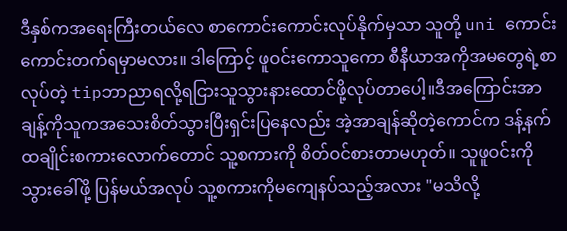ဒီနှစ်ကအရေးကြီးတယ်လေ စာကောင်းကောင်းလုပ်နိုက်မှသာ သူတို့ uni ကောင်းကောင်းတက်ရမှာမလား။ ဒါကြောင့် ဖူဝင်းကောသူကော စီနီယာအကိုအမတွေရဲ့စာလုပ်တဲ့ tipဘာညာရလို့ရငြားသူသွားနားထောင်ဖို့လုပ်တာပေါ့။ဒီအကြောင်းအာချန့်ကိုသူကအသေးစိတ်သွားပြီးရှင်းပြနေလည်း အဲ့အာချန်ဆိုတဲ့ကောင်က ဒန့်နက်ထချိုင်းစကားလောက်တောင် သူ့စကားကို စိတ်ဝင်စားတာမဟုတ်။ သူဖူဝင်းကိုသွားခေါ်ဖို့ ပြန်မယ်အလုပ် သူ့စကားကိုမကျေနပ်သည့်အလား "မသိလို့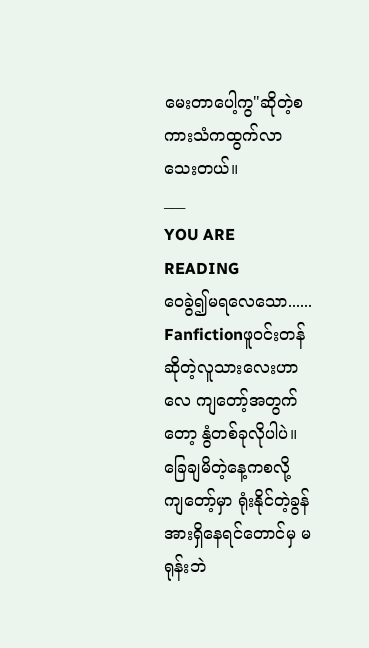မေးတာပေါ့ကွ"ဆိုတဲ့စကားသံကထွက်လာသေးတယ်။
___
YOU ARE READING
ဝေခွဲ၍မရလေသော......
Fanfictionဖူဝင်းတန်ဆိုတဲ့လူသားလေးဟာလေ ကျတော့်အတွက်တော့ နွံတစ်ခုလိုပါပဲ။ ခြေချမိတဲ့နေ့ကစလို့ ကျတော့်မှာ ရုံးနိုင်တဲ့ခွန်အားရှိနေရင်တောင်မှ မရုန်းဘဲ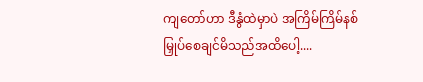ကျတော်ဟာ ဒီနွံထဲမှာပဲ အကြိမ်ကြိမ်နစ်မြှုပ်စေချင်မိသည်အထိပေါ့....